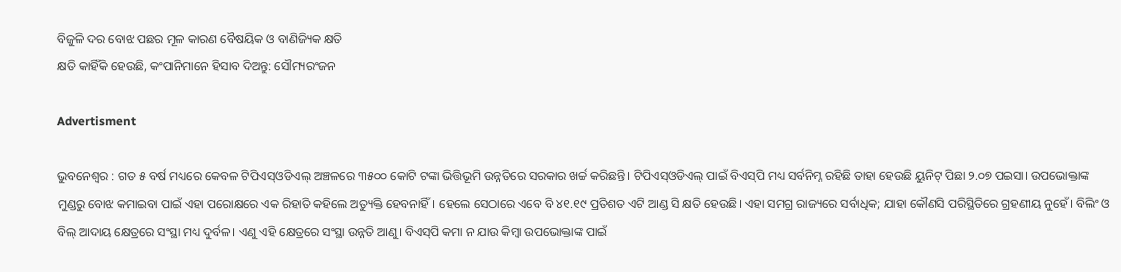ବିଜୁଳି ଦର ବୋଝ ପଛର ମୂଳ କାରଣ ବୈଷୟିକ ଓ ବାଣିଜ୍ୟିକ କ୍ଷତି
କ୍ଷତି କାହିଁକି ହେଉଛି, କଂପାନିମାନେ ହିସାବ ଦିଅନ୍ତୁ: ସୌମ୍ୟରଂଜନ

Advertisment

ଭୁବନେଶ୍ବର : ଗତ ୫ ବର୍ଷ ମଧ୍ୟରେ କେବଳ ଟିପିଏସ୍‌ଓଡିଏଲ୍‌ ଅଞ୍ଚଳରେ ୩୫୦୦ କୋଟି ଟଙ୍କା ଭିତ୍ତିଭୂମି ଉନ୍ନତିରେ ସରକାର ଖର୍ଚ୍ଚ କରିଛନ୍ତି। ଟିପିଏସ୍‌ଓଡିଏଲ୍‌ ପାଇଁ ବିଏସ୍‌ପି ମଧ୍ୟ ସର୍ବନିମ୍ନ ରହିଛି ତାହା ହେଉଛି ୟୁନିଟ୍‌ ପିଛା ୨.୦୭ ପଇସା। ଉପଭୋକ୍ତାଙ୍କ ମୁଣ୍ଡରୁ ବୋଝ କମାଇବା ପାଇଁ ଏହା ପରୋକ୍ଷରେ ଏକ ରିହାତି କହିଲେ ଅତ୍ୟୁକ୍ତି ହେବନାହିଁ। ହେଲେ ସେଠାରେ ଏବେ ବି ୪୧.୧୯ ପ୍ରତିଶତ ଏଟି ଆଣ୍ଡ ସି କ୍ଷତି ହେଉଛି। ଏହା ସମଗ୍ର ରାଜ୍ୟରେ ସର୍ବାଧିକ; ଯାହା କୌଣସି ପରିସ୍ଥିତିରେ ଗ୍ରହଣୀୟ ନୁହେଁ। ବିଲିଂ ଓ ବିଲ୍‌ ଆଦାୟ କ୍ଷେତ୍ରରେ ସଂସ୍ଥା ମଧ୍ୟ ଦୁର୍ବଳ। ଏଣୁ ଏହି କ୍ଷେତ୍ରରେ ସଂସ୍ଥା ଉନ୍ନତି ଆଣୁ। ବିଏସ୍‌ପି କମା ନ ଯାଉ କିମ୍ବା ଉପଭୋକ୍ତାଙ୍କ ପାଇଁ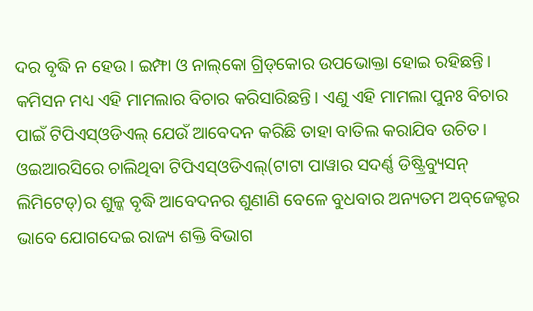ଦର ବୃଦ୍ଧି ନ ହେଉ। ଇମ୍ଫା ଓ ନାଲ୍‌କୋ ଗ୍ରିଡ୍‌କୋର ଉପଭୋକ୍ତା ହୋଇ ରହିଛନ୍ତି। କମିସନ ମଧ୍ୟ ଏହି ମାମଲାର ବିଚାର କରିସାରିଛନ୍ତି। ଏଣୁ ଏହି ମାମଲା ପୁନଃ ବିଚାର ପାଇଁ ଟିପିଏସ୍‌ଓଡିଏଲ୍‌ ଯେଉଁ ଆବେଦନ କରିଛି ତାହା ବାତିଲ କରାଯିବ ଉଚିତ। ଓଇଆରସିରେ ଚାଲିଥିବା ଟିପିଏସ୍‌ଓଡିଏଲ୍‌(ଟାଟା ପାୱାର ସଦର୍ଣ୍ଣ ଡିଷ୍ଟ୍ରିବ୍ୟୁସନ୍‌ ଲିମିଟେଡ୍‌)ର ଶୁଳ୍କ ବୃଦ୍ଧି ଆବେଦନର ଶୁଣାଣି ବେଳେ ବୁଧବାର ଅନ୍ୟତମ ଅବ୍‌ଜେକ୍ଟର ଭାବେ ଯୋଗଦେଇ ରାଜ୍ୟ ଶକ୍ତି ବିଭାଗ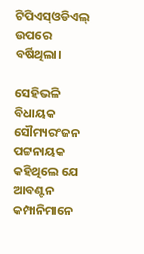ଟିପିଏସ୍‌ଓଡିଏଲ୍‌ ଉପରେ ବର୍ଷିଥିଲା।

ସେହିଭଳି ବିଧାୟକ ସୌମ୍ୟରଂଜନ ପଟ୍ଟନାୟକ କହିଥିଲେ ଯେ ଆବଣ୍ଟନ କମ୍ପାନିମାନେ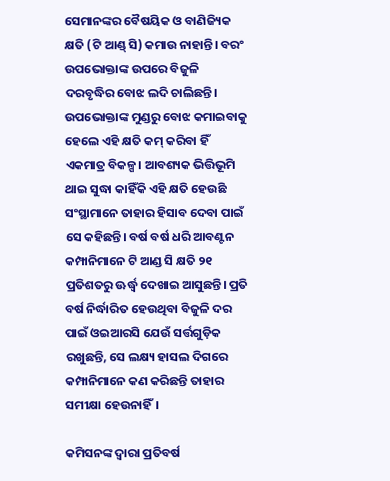ସେମାନଙ୍କର ବୈଷୟିକ ଓ ବାଣିଜ୍ୟିକ କ୍ଷତି (ଟି ଆଣ୍ଡ୍‌ ସି) କମାଉ ନାହାନ୍ତି। ବରଂ ଉପଭୋକ୍ତାଙ୍କ ଉପରେ ବିଜୁଳି ଦରବୃଦ୍ଧିର ବୋଝ ଲଦି ଚାଲିଛନ୍ତି। ଉପଭୋକ୍ତାଙ୍କ ମୁଣ୍ଡରୁ ବୋଝ କମାଇବାକୁ ହେଲେ ଏହି କ୍ଷତି କମ୍‌ କରିବା ହିଁ ଏକମାତ୍ର ବିକଳ୍ପ। ଆବଶ୍ୟକ ଭିତ୍ତିଭୂମି ଥାଇ ସୁଦ୍ଧା କାହିଁକି ଏହି କ୍ଷତି ହେଉଛି ସଂସ୍ଥାମାନେ ତାହାର ହିସାବ ଦେବା ପାଇଁ ସେ କହିଛନ୍ତି। ବର୍ଷ ବର୍ଷ ଧରି ଆବଣ୍ଟନ କମ୍ପାନିମାନେ ଟି ଆଣ୍ଡ ସି କ୍ଷତି ୨୧ ପ୍ରତିଶତରୁ ଊର୍ଦ୍ଧ୍ବ ଦେଖାଇ ଆସୁଛନ୍ତି। ପ୍ରତି ବର୍ଷ ନିର୍ଦ୍ଧାରିତ ହେଉଥିବା ବିଜୁଳି ଦର ପାଇଁ ଓଇଆରସି ଯେଉଁ ସର୍ତ୍ତଗୁଡ଼ିକ ରଖୁଛନ୍ତି, ସେ ଲକ୍ଷ୍ୟ ହାସଲ ଦିଗରେ କମ୍ପାନିମାନେ କଣ କରିଛନ୍ତି ତାହାର ସମୀକ୍ଷା ହେଉନାହିଁ।

କମିସନଙ୍କ ଦ୍ବାରା ପ୍ରତିବର୍ଷ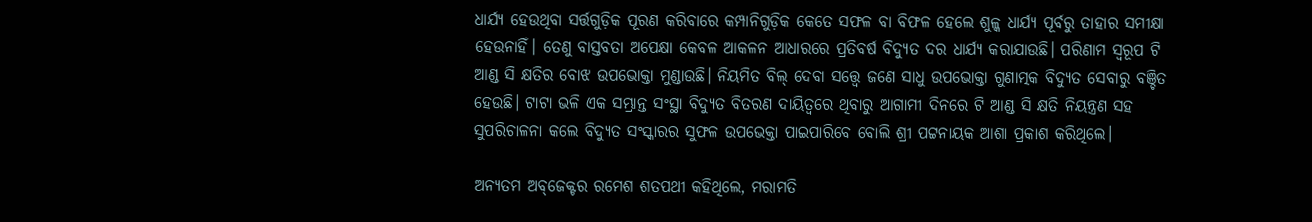ଧାର୍ଯ୍ୟ ହେଉଥିବା ସର୍ତ୍ତଗୁଡ଼ିକ ପୂରଣ କରିବାରେ କମ୍ପାନିଗୁଡ଼ିକ କେତେ ସଫଳ ବା ବିଫଳ ହେଲେ ଶୁଳ୍କ ଧାର୍ଯ୍ୟ ପୂର୍ବରୁ ତାହାର ସମୀକ୍ଷା ହେଉନାହିଁ। ତେଣୁ ବାସ୍ତବତା ଅପେକ୍ଷା କେବଳ ଆକଳନ ଆଧାରରେ ପ୍ରତିବର୍ଷ ବିଦ୍ୟୁତ ଦର ଧାର୍ଯ୍ୟ କରାଯାଉଛି। ପରିଣାମ ସ୍ବରୂପ ଟି ଆଣ୍ଡ ସି କ୍ଷତିର ବୋଝ ଉପଭୋକ୍ତା ମୁଣ୍ଡାଉଛି। ନିୟମିତ ବିଲ୍‌ ଦେବା ସତ୍ତ୍ବେ ଜଣେ ସାଧୁ ଉପଭୋକ୍ତା ଗୁଣାତ୍ମକ ବିଦ୍ୟୁତ ସେବାରୁ ବଞ୍ଚିତ ହେଉଛି। ଟାଟା ଭଳି ଏକ ସମ୍ଭ୍ରାନ୍ତ ସଂସ୍ଥା ବିଦ୍ୟୁତ ବିତରଣ ଦାୟିତ୍ବରେ ଥିବାରୁ ଆଗାମୀ ଦିନରେ ଟି ଆଣ୍ଡ ସି କ୍ଷତି ନିୟନ୍ତ୍ରଣ ସହ ସୁପରିଚାଳନା କଲେ ବିଦ୍ୟୁତ ସଂସ୍କାରର ସୁଫଳ ଉପଭେକ୍ତା ପାଇପାରିବେ ବୋଲି ଶ୍ରୀ ପଟ୍ଟନାୟକ ଆଶା ପ୍ରକାଶ କରିଥିଲେ।

ଅନ୍ୟତମ ଅବ୍‌ଜେକ୍ଟର ରମେଶ ଶତପଥୀ କହିଥିଲେ, ମରାମତି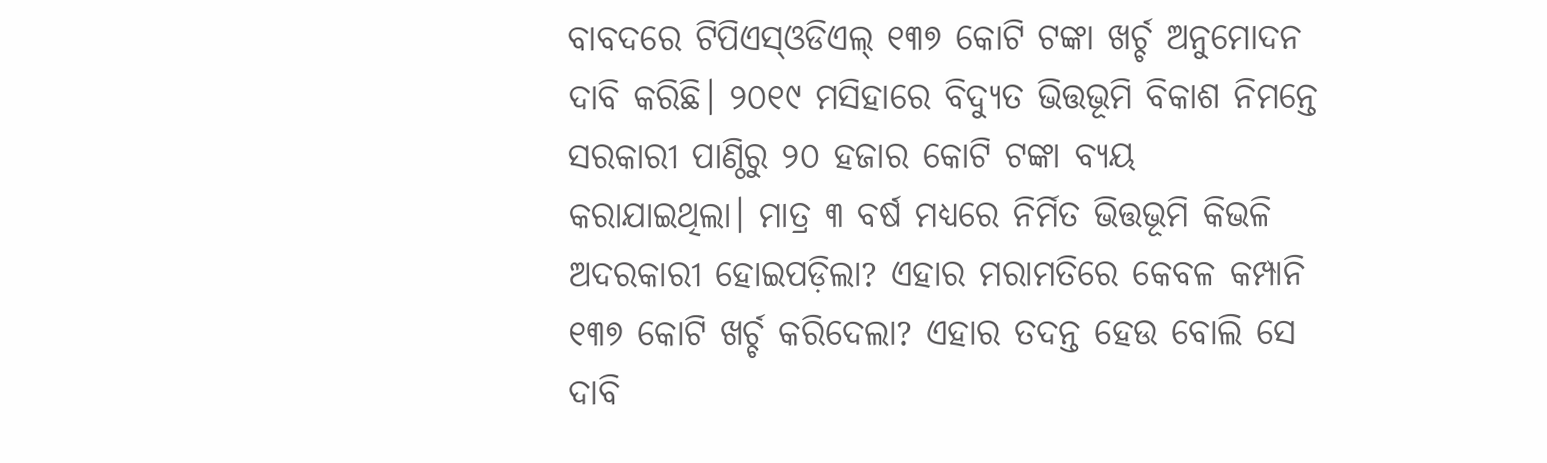ବାବଦରେ ଟିପିଏସ୍‌ଓଡିଏଲ୍‌ ୧୩୭ କୋଟି ଟଙ୍କା ଖର୍ଚ୍ଚ ଅନୁମୋଦନ ଦାବି କରିଛି। ୨୦୧୯ ମସିହାରେ ବିଦ୍ୟୁତ ଭିତ୍ତଭୂମି ବିକାଶ ନିମନ୍ତେ ସରକାରୀ ପାଣ୍ଠିରୁ ୨୦ ହଜାର କୋଟି ଟଙ୍କା ବ୍ୟୟ କରାଯାଇଥିଲା। ମାତ୍ର ୩ ବର୍ଷ ମଧ୍ୟରେ ନିର୍ମିତ ଭିତ୍ତଭୂମି କିଭଳି ଅଦରକାରୀ ହୋଇପଡ଼ିଲା? ଏହାର ମରାମତିରେ କେବଳ କମ୍ପାନି ୧୩୭ କୋଟି ଖର୍ଚ୍ଚ କରିଦେଲା? ଏହାର ତଦନ୍ତ ହେଉ ବୋଲି ସେ ଦାବି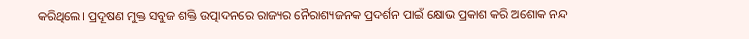କରିଥିଲେ। ପ୍ରଦୂଷଣ ମୁକ୍ତ ସବୁଜ ଶକ୍ତି ଉତ୍ପାଦନରେ ରାଜ୍ୟର ନୈରାଶ୍ୟଜନକ ପ୍ରଦର୍ଶନ ପାଇଁ କ୍ଷୋଭ ପ୍ରକାଶ କରି ଅଶୋକ ନନ୍ଦ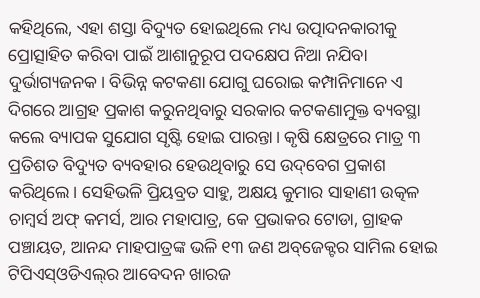କହିଥିଲେ, ଏହା ଶସ୍ତା ବିଦ୍ୟୁତ ହୋଇଥିଲେ ମଧ୍ୟ ଉତ୍ପାଦନକାରୀକୁ ପ୍ରୋତ୍ସାହିତ କରିବା ପାଇଁ ଆଶାନୁରୂପ ପଦକ୍ଷେପ ନିଆ ନଯିବା ଦୁର୍ଭାଗ୍ୟଜନକ। ବିଭିନ୍ନ କଟକଣା ଯୋଗୁ ଘରୋଇ କମ୍ପାନିମାନେ ଏ ଦିଗରେ ଆଗ୍ରହ ପ୍ରକାଶ କରୁନଥିବାରୁ ସରକାର କଟକଣାମୁକ୍ତ ବ୍ୟବସ୍ଥା କଲେ ବ୍ୟାପକ ସୁଯୋଗ ସୃଷ୍ଟି ହୋଇ ପାରନ୍ତା। କୃଷି କ୍ଷେତ୍ରରେ ମାତ୍ର ୩ ପ୍ରତିଶତ ବିଦ୍ୟୁତ ବ୍ୟବହାର ହେଉଥିବାରୁ ସେ ଉଦ୍‌ବେଗ ପ୍ରକାଶ କରିଥିଲେ। ସେହିଭଳି ପ୍ରିୟବ୍ରତ ସାହୁ, ଅକ୍ଷୟ କୁମାର ସାହାଣୀ ଉତ୍କଳ ଚାମ୍ବର୍ସ ଅଫ୍‌ କମର୍ସ, ଆର ମହାପାତ୍ର, କେ ପ୍ରଭାକର ଟୋଡା, ଗ୍ରାହକ ପଞ୍ଚାୟତ, ଆନନ୍ଦ ମାହପାତ୍ରଙ୍କ ଭଳି ୧୩ ଜଣ ଅବ୍‌ଜେକ୍ଟର ସାମିଲ ହୋଇ ଟିପିଏସ୍‌ଓଡିଏଲ୍‌ର ଆବେଦନ ଖାରଜ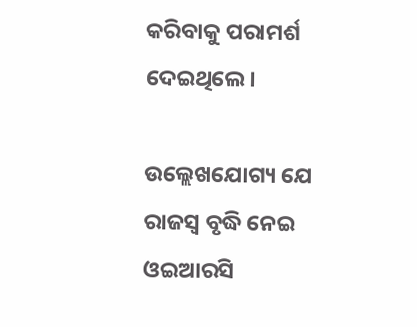କରିବାକୁ ପରାମର୍ଶ ଦେଇଥିଲେ।

ଉଲ୍ଲେଖଯୋଗ୍ୟ ଯେ ରାଜସ୍ବ ବୃଦ୍ଧି ନେଇ ଓଇଆରସି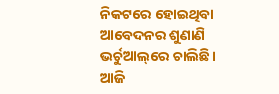ନିକଟରେ ହୋଇଥିବା ଆବେଦନର ଶୁଣାଣି ଭର୍ଚୁଆଲ୍‌ରେ ଚାଲିଛି। ଆଜି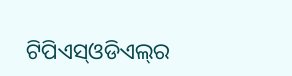ଟିପିଏସ୍‌ଓଡିଏଲ୍‌ର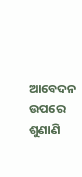ଆବେଦନ ଉପରେ ଶୁଣାଣି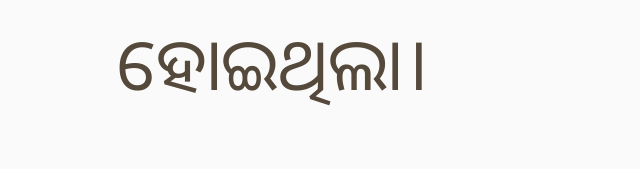ହୋଇଥିଲା।